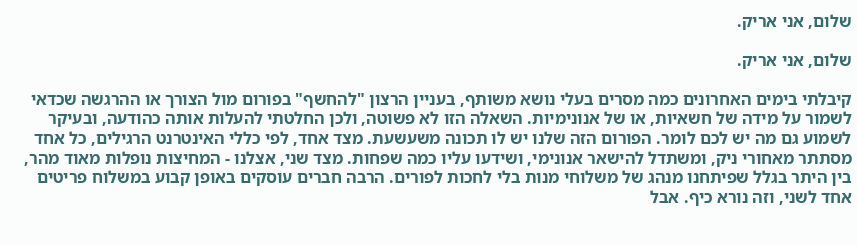שלום, אני אריק.

שלום, אני אריק.

קיבלתי בימים האחרונים כמה מסרים בעלי נושא משותף, בעניין הרצון "להחשף" בפורום מול הצורך או ההרגשה שכדאי לשמור על מידה של חשאיות, או של אנונימיות. השאלה הזו לא פשוטה, ולכן החלטתי להעלות אותה כהודעה, ובעיקר לשמוע גם מה יש לכם לומר. הפורום הזה שלנו יש לו תכונה משעשעת. מצד אחד, לפי כללי האינטרנט הרגילים, כל אחד מסתתר מאחורי ניק, ומשתדל להישאר אנונימי, ושידעו עליו כמה שפחות. מצד שני, אצלנו - המחיצות נופלות מאוד מהר, בין היתר בגלל שפיתחנו מנהג של משלוחי מנות בלי לחכות לפורים. הרבה חברים עוסקים באופן קבוע במשלוח פריטים אחד לשני, וזה נורא כיף. אבל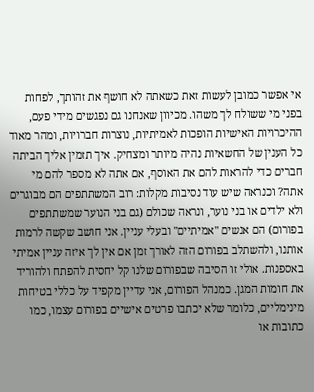אי אפשר כמובן לעשות זאת כשאתה לא חושף את זהותך, לפחות בפני מי ששולח לך משהו. מכיוון שאנחנו גם נפגשים מידי פעם, ההיכרויות האישיות הופכות לאמיתיות, נוצרות חברויות, ומהר מאוד כל הענין של החשאיות נהיה מיותר ומצחיק. איך תזמין אליך הביתה חברים כדי להראות להם את האוסף, אם אתה לא מספר להם מי אתה? וכנראה שיש עוד נסיבות מקלות: רוב המשתתפים הם מבוגרים ולא ילדים או בני נוער, ונראה שכולם (גם בני הנוער שמשתתפים בפורום) הם אנשים "אמיתיים" ובעלי עניין. אני חושב שקשה לרמות אותנו, ולהשתלב בפורום הזה לאורך זמן אם אין לך איזה עניין אמיתי באספנות. אולי זו הסיבה שבפורום שלנו קל יחסית להפתח ולהוריד את חומות המגן. כמנהל הפורום, אני עדיין מקפיד על כללי בטיחות מינימליים, כלומר שלא יכתבו פרטים אישיים בפורום עצמו, כמו כתובות או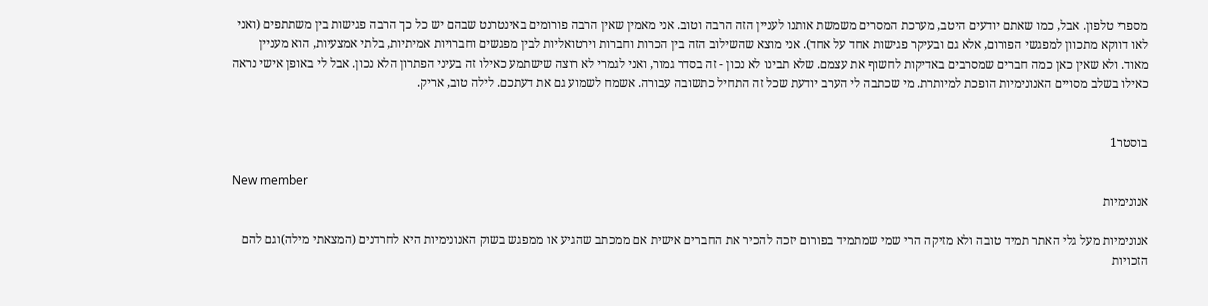מספרי טלפון. אבל, כמו שאתם יודעים היטב, מערכת המסרים משמשת אותנו לעניין הזה הרבה וטוב. אני מאמין שאין הרבה פורומים באינטרנט שבהם יש כל כך הרבה פגישות בין משתתפים (ואני לאו דווקא מתכוון למפגשי הפורום, אלא גם ובעיקר פגישות אחד על אחד). אני מוצא שהשילוב הזה בין הכרות וחברות וירטואליות לבין מפגשים וחברויות אמיתיות, בלתי אמצעיות, הוא מעניין מאוד. ולא שאין כאן כמה חברים שמסרבים באדיקות לחשוף את עצמם. שלא תבינו לא נכון - זה בסדר גמור, ואני לגמרי לא רוצה שישתמע כאילו זה בעיני הפתרון הלא נכון. אבל לי באופן אישי נראה כאילו בשלב מסויים האנונימיות הופכת למיותרת. מי שכתבה לי הערב יודעת שכל זה התחיל כתשובה עבורה. אשמח לשמוע גם את דעתכם. לילה טוב, אריק.


בוסטר1

New member
אנונימיות

אנונימיות מעל גלי האתר תמיד טובה ולא מזיקה הרי שמי שמתמיד בפורום יזכה להכיר את החברים אישית אם ממכתב שהגיע או ממפגש בשוק האנונימיות היא לחרדנים (המצאתי מילה)וגם להם הזכויות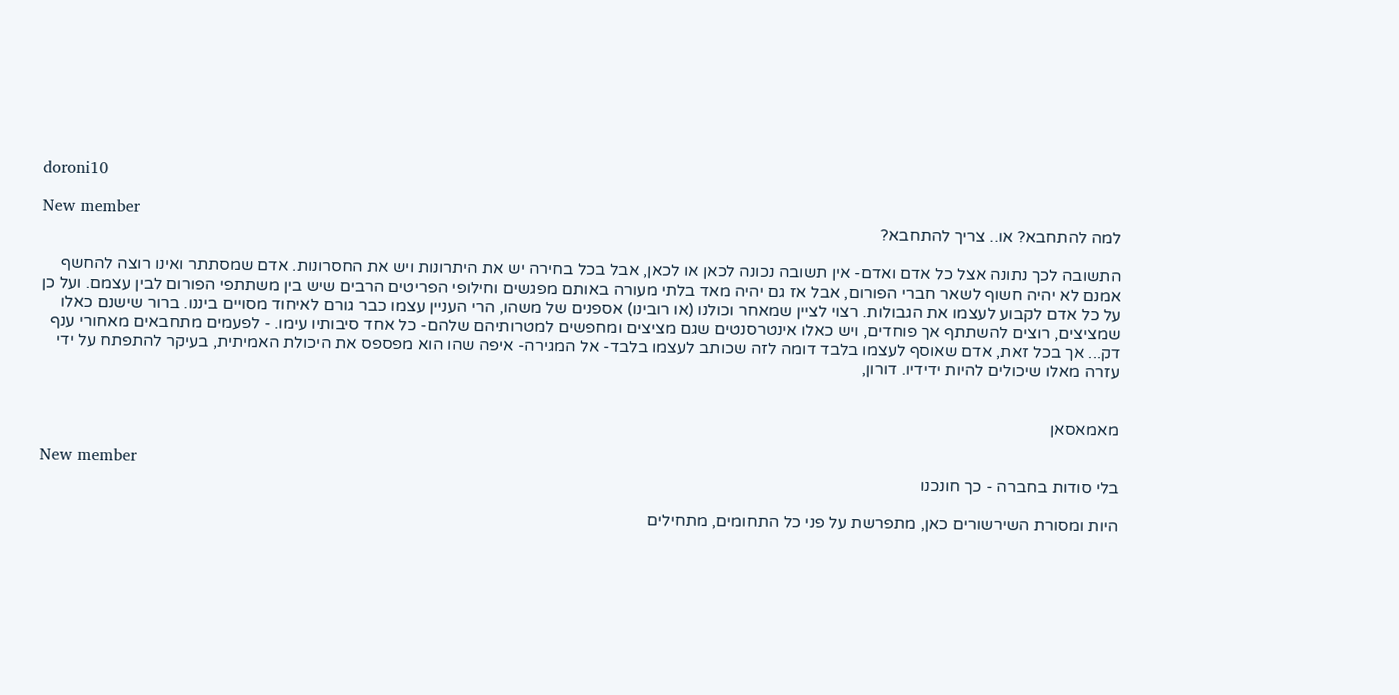doroni10

New member
למה להתחבא? או.. צריך להתחבא?

התשובה לכך נתונה אצל כל אדם ואדם- אין תשובה נכונה לכאן או לכאן, אבל בכל בחירה יש את היתרונות ויש את החסרונות. אדם שמסתתר ואינו רוצה להחשף אמנם לא יהיה חשוף לשאר חברי הפורום, אבל אז גם יהיה מאד בלתי מעורה באותם מפגשים וחילופי הפריטים הרבים שיש בין משתתפי הפורום לבין עצמם. ועל כן על כל אדם לקבוע לעצמו את הגבולות. רצוי לציין שמאחר וכולנו (או רובינו) אספנים של משהו, הרי העניין עצמו כבר גורם לאיחוד מסויים ביננו. ברור שישנם כאלו שמציצים, רוצים להשתתף אך פוחדים, ויש כאלו אינטרסנטים שגם מציצים ומחפשים למטרותיהם שלהם- כל אחד סיבותיו עימו. - לפעמים מתחבאים מאחורי ענף דק... אך בכל זאת, אדם שאוסף לעצמו בלבד דומה לזה שכותב לעצמו בלבד- אל המגירה- איפה שהו הוא מפספס את היכולת האמיתית, בעיקר להתפתח על ידי עזרה מאלו שיכולים להיות ידידיו. דורון,


מאמאסאן

New member
בלי סודות בחברה - כך חונכנו

היות ומסורת השירשורים כאן, מתפרשת על פני כל התחומים, מתחילים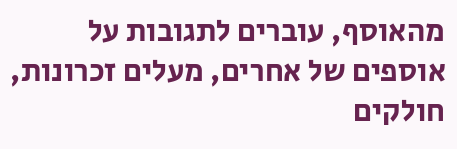מהאוסף, עוברים לתגובות על אוספים של אחרים, מעלים זכרונות, חולקים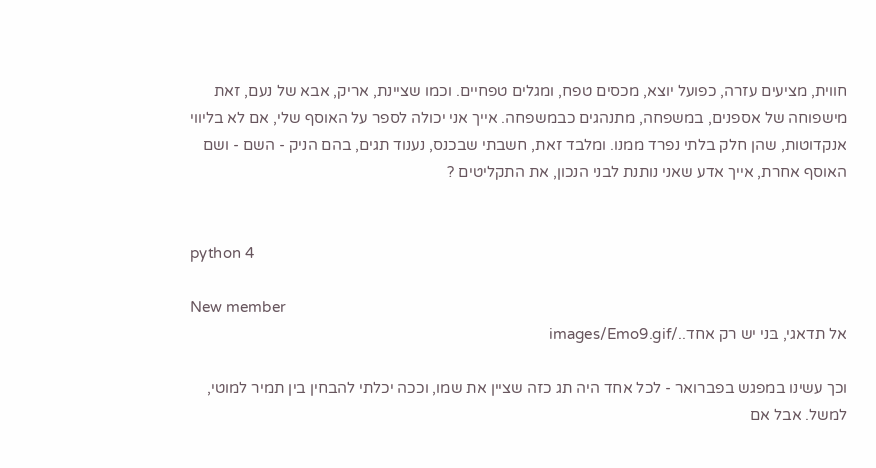חווית, מציעים עזרה, כפועל יוצא, מכסים טפח, ומגלים טפחיים. וכמו שציינת, אריק, אבא של נעם, זאת מישפוחה של אספנים, במשפחה, מתנהגים כבמשפחה. אייך אני יכולה לספר על האוסף שלי, אם לא בליווי אנקדוטות, שהן חלק בלתי נפרד ממנו. ומלבד זאת, חשבתי שבכנס, נענוד תגים, בהם הניק - השם - ושם האוסף אחרת, אייך אדע שאני נותנת לבני הנכון, את התקליטים ?


python 4

New member
אל תדאגי, בּני יש רק אחד../images/Emo9.gif

וכך עשינו במפגש בפברואר - לכל אחד היה תג כזה שציין את שמו, וככה יכלתי להבחין בין תמיר למוטי, למשל. אבל אם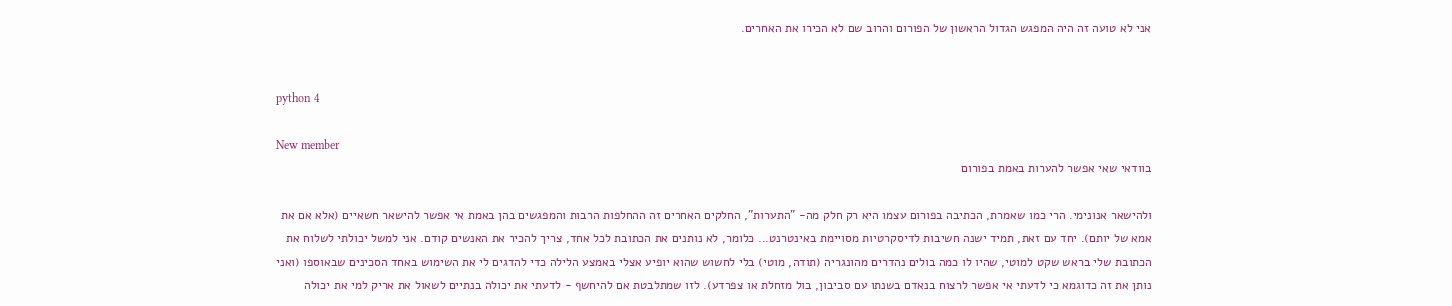אני לא טועה זה היה המפגש הגדול הראשון של הפורום והרוב שם לא הכירו את האחרים.


python 4

New member
בוודאי שאי אפשר להערות באמת בפורום

ולהישאר אנונימי. הרי כמו שאמרת, הכתיבה בפורום עצמו היא רק חלק מה- "התערות", החלקים האחרים זה ההחלפות הרבות והמפגשים בהן באמת אי אפשר להישאר חשאיים (אלא אם את אמא של יותם). יחד עם זאת, תמיד ישנה חשיבות לדיסקרטיות מסויימת באינטרנט... כלומר, לא נותנים את הכתובת לכל אחד, צריך להכיר את האנשים קודם. אני למשל יכולתי לשלוח את הכתובת שלי בראש שקט למוטי, שהיו לו כמה בולים נהדרים מהונגריה (תודה, מוטי) בלי לחשוש שהוא יופיע אצלי באמצע הלילה כדי להדגים לי את השימוש באחד הסכינים שבאוספו (ואני נותן את זה כדוגמא כי לדעתי אי אפשר לרצוח בנאדם בשנתו עם סביבון, בול מזחלת או צפרדע). לזו שמתלבטת אם להיחשף - לדעתי את יכולה בנתיים לשאול את אריק למי את יכולה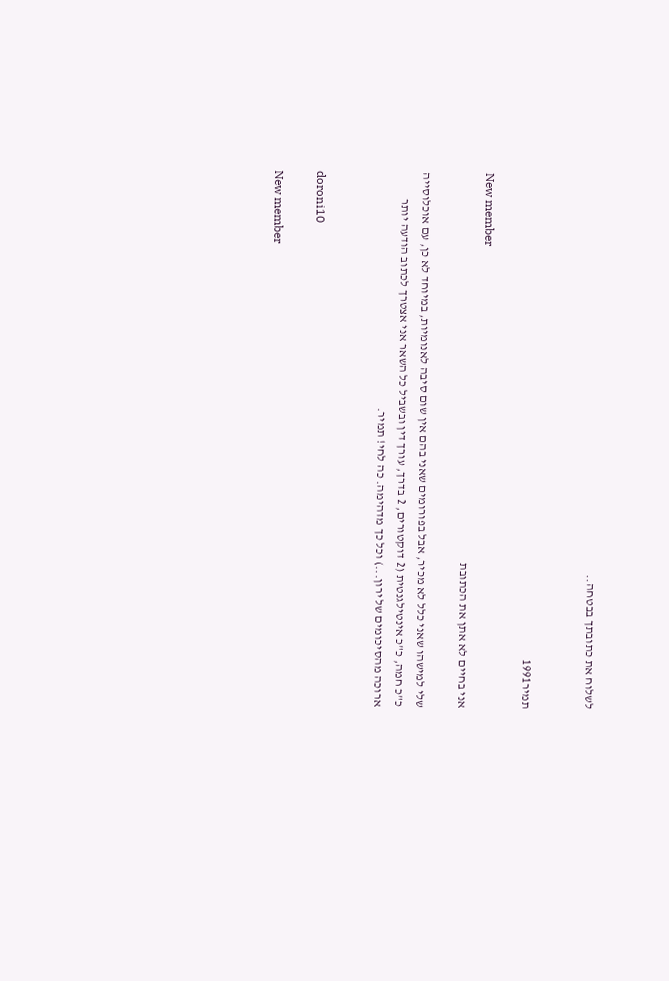לשלוח את כתובתך בבטחה..


תמיר1991

New member
אני בחיים לא אתן את הכתובת

שלי למישהו שאני כלל לא מכיר, אבל בפורומים שאני בהם אין שום סיבה לאנומיות, במיוחד לא כן, עם אוכלוסייה כ"כ חמה, כ"כ אינטילגנטית (2 דוקטורים, 2 בדרך, עורך דין ובשביל כל השאר אני אצטרך לכתוב הודעה יותר ארוכה מהסיכומים של ירון...) וכל כך מדהימה. כה לחי! תמיר.


doroni10

New member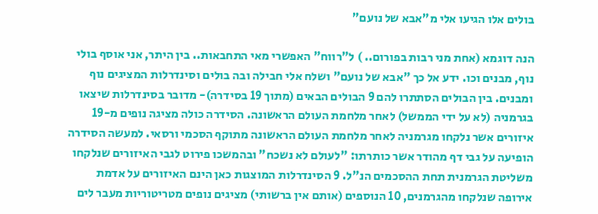בולים אלו הגיעו אלי מ"אבא של נועם"

הנה דוגמא (אחת מני רבות בפורום.. ) ל"רווח" האפשרי מאי התחבאות.. בין היתר, אני אוסף בולי נוף, מבנים וכו. ידע אל כך "אבא של נועם" ושלח אלי חבילה ובה בולים וסינדרלות המציגים נוף ומבנים. בין הבולים הסתתרו להם 9 הבולים הבאים (מתוך 19 בסידרה)- מדובר בסינדרלות שיצאו בגרמניה (לא על ידי הממשל) לאחר מלחמת העולם הראשונה. הסידרה כולה מציגה נופים מ-19 איזורים אשר נלקחו מגרמניה לאחר מלחמת העולם הראשונה מתוקף הסכמי ורסאי. למעשה הסידרה הופיעה על גבי דף מהודר אשר כותרתו: "לעולם לא נשכח" ובהמשכו פירוט לגבי האיזורים שנלקחו משליטת הגרמנית תחת ההסכמים הנ"ל. 9 הסינדרלות המוצגות כאן הינם האיזורים על אדמת אירופה שנלקחו מהגרמנים, 10 הנוספים (אותם אין ברשותי) מציגים נופים מטריטוריות מעבר לים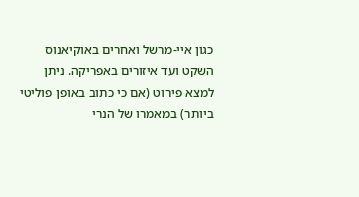כגון איי-מרשל ואחרים באוקיאנוס השקט ועד איזורים באפריקה. ניתן למצא פירוט (אם כי כתוב באופן פוליטי ביותר) במאמרו של הנרי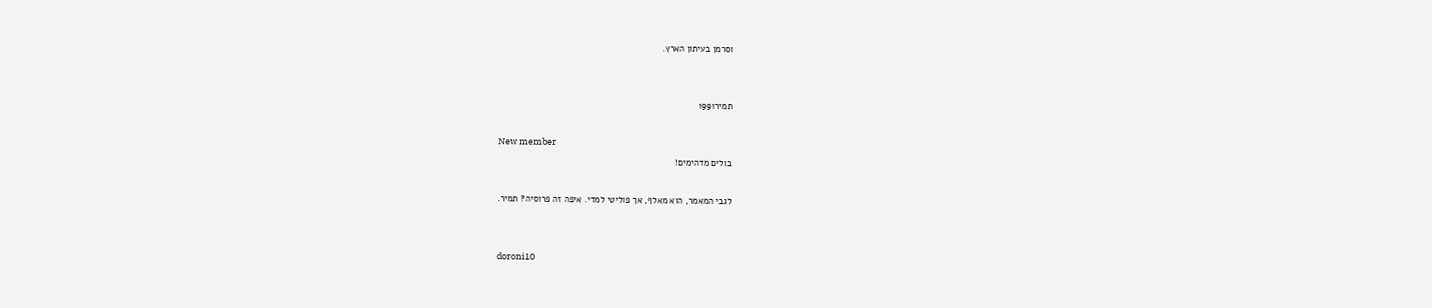וסרמן בעיתון הארץ.


תמיר1991

New member
בולים מדהימים!

לגבי המאמר, הוא מאלף, אך פוליטי למדי. איפה זה פרוסיה? תמיר.


doroni10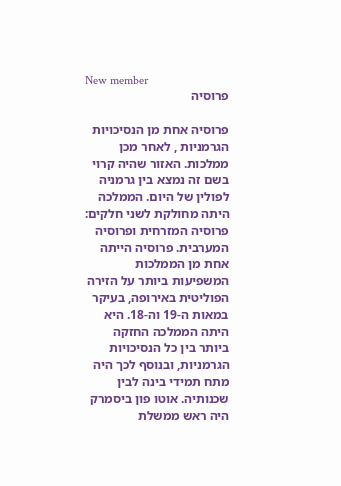New member
פרוסיה

פרוסיה אחת מן הנסיכויות הגרמניות , לאחר מכן ממלכות. האזור שהיה קרוי בשם זה נמצא בין גרמניה לפולין של היום. הממלכה היתה מחולקת לשני חלקים: פרוסיה המזרחית ופרוסיה המערבית. פרוסיה הייתה אחת מן הממלכות המשפיעות ביותר על הזירה הפוליטית באירופה, בעיקר במאות ה-19 וה-18. היא היתה הממלכה החזקה ביותר בין כל הנסיכויות הגרמניות, ובנוסף לכך היה מתח תמידי בינה לבין שכנותיה. אוטו פון ביסמרק היה ראש ממשלת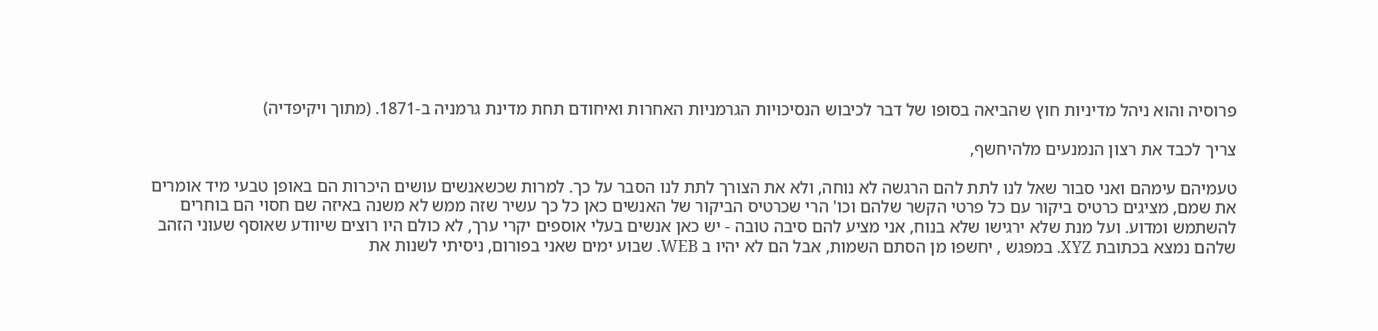פרוסיה והוא ניהל מדיניות חוץ שהביאה בסופו של דבר לכיבוש הנסיכויות הגרמניות האחרות ואיחודם תחת מדינת גרמניה ב-1871. (מתוך ויקיפדיה)

צריך לכבד את רצון הנמנעים מלהיחשף,

טעמיהם עימהם ואני סבור שאל לנו לתת להם הרגשה לא נוחה, ולא את הצורך לתת לנו הסבר על כך. למרות שכשאנשים עושים היכרות הם באופן טבעי מיד אומרים את שמם, מציגים כרטיס ביקור עם כל פרטי הקשר שלהם וכו' הרי שכרטיס הביקור של האנשים כאן כל כך עשיר שזה ממש לא משנה באיזה שם חסוי הם בוחרים להשתמש ומדוע. ועל מנת שלא ירגישו שלא בנוח, אני מציע להם סיבה טובה - יש כאן אנשים בעלי אוספים יקרי ערך, לא כולם היו רוצים שיוודע שאוסף שעוני הזהב שלהם נמצא בכתובת XYZ. במפגש , יחשפו מן הסתם השמות, אבל הם לא יהיו ב WEB. שבוע ימים שאני בפורום, ניסיתי לשנות את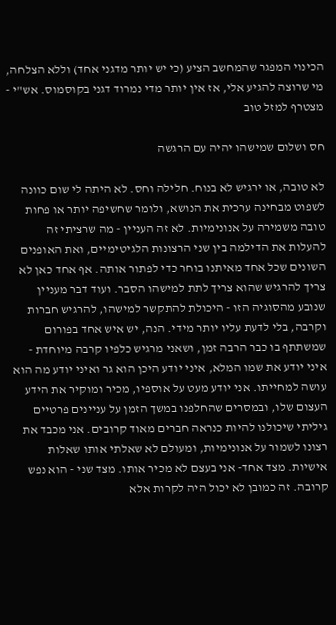הכינוי המפגר שהמחשב הציע (כי יש יותר מדגני אחד) וללא הצלחה, מי שרוצה להגיע אלי, אז אין יותר מדי נמרוד דגני בקוסמוס. אש"י - מצטרף למזל טוב

חס ושלום שמישהו יהיה עם הרגשה

לא טובה, או ירגיש לא בנוח. חלילה וחס. לא היתה לי שום כוונה לשפוט מבחינה ערכית את הנושא, ולומר שחשיפה יותר או פחות טובה משמירה על אנונימיות. לא זה העניין - מה שרציתי זה להעלות את הדילמה בין שני הרצונות הלגיטימיים, ואת האופנים השונים שכל אחד מאיתנו בוחר כדי לפתור אותה. אף אחד כאן לא צריך להרגיש שהוא צריך לתת למישהו הסבר. ועוד דבר מעניין שנובע מהסוגיה הזו - היכולת להתקשר למישהו, להרגיש חברות וקרבה, בלי לדעת עליו יותר מידי. הנה, יש איש אחד בפורום שמשתתף בו כבר הרבה זמן, ושאני מרגיש כלפיו קרבה מיוחדת - איני יודע את שמו המלא, איני יודע היכן הוא גר ואיני יודע מה הוא עושה למחייתו. אני יודע מעט על אוספיו, מכיר ומוקיר את הידע העצום שלו, ובמסרים שהחלפנו במשך הזמן על עניינים פרטיים גיליתי שיכולנו להיות כנראה חברים מאוד קרובים. אני מכבד את רצונו לשמור על אנונימיות, ומעולם לא שאלתי אותו שאלות אישיות. מצד אחד- אני בעצם לא מכיר אותו. מצד שני - הוא נפש קרובה. זה כמובן לא יכול היה לקרות אלא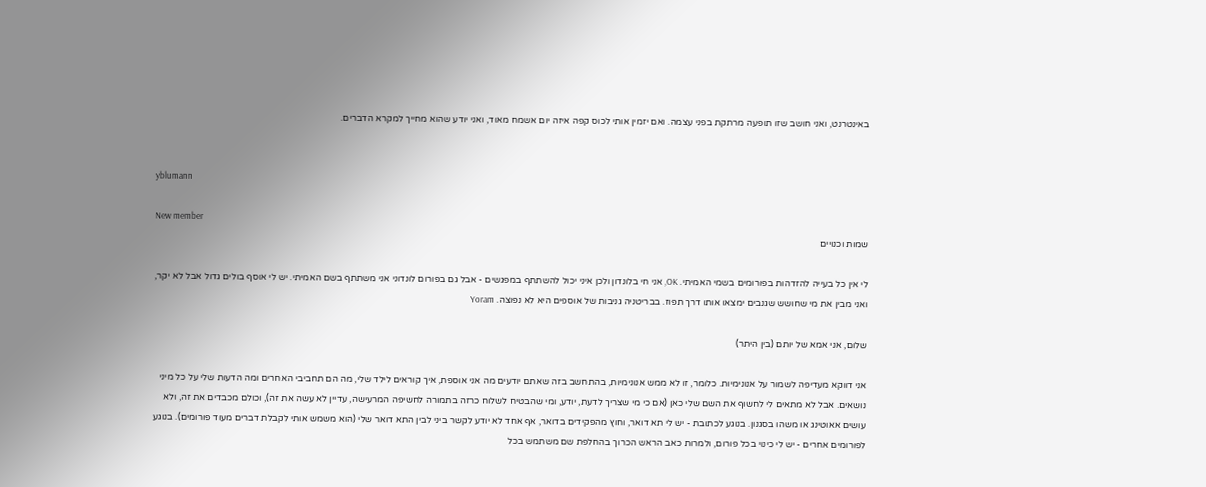באינטרנט, ואני חושב שזו תופעה מרתקת בפני עצמה. ואם יזמין אותי לכוס קפה איזה יום אשמח מאוד, ואני יודע שהוא מחייך למקרא הדברים.


yblumann

New member
שמות וכנויים

לי אין כל בעייה להזדהות בפורומים בשמי האמיתי. OK, אני חי בלונדון ולכן איני יכול להשתתף במפגשים - אבל גם בפורום לונדוני אני משתתף בשם האמיתי. יש לי אוסף בולים גדול אבל לא יקר, ואני מבין את מי שחושש שגנבים ימצאו אותו דרך תפוז. בבריטניה גניבות של אוספים היא לא נפוצה. Yoram

שלום, אני אמא של יותם (בין היתר)

אני דווקא מעדיפה לשמור על אנונימיות. כלומר, זו לא ממש אנונימיות, בהתחשב בזה שאתם יודעים מה אני אוספת, איך קוראים לילד שלי, מה הם תחביבי האחרים ומה הדעות שלי על כל מיני נושאים. אבל לא מתאים לי לחשוף את השם שלי כאן (אם כי מי שצריך לדעת, יודע, ומי שהבטיח לשלוח כרזה בתמורה לחשיפה המרעישה, עדיין לא עשה את זה), וכולם מכבדים את זה, ולא עושים אאוטינג או משהו בסגנון. בנוגע לכתובת - יש לי תא דואר, וחוץ מהפקידים בדואר, אף אחד לא יודע לקשר ביני לבין התא דואר שלי (הוא משמש אותי לקבלת דברים מעוד פורומים). בנוגע לפורומים אחרים - יש לי כינוי בכל פורום, ולמרות כאב הראש הכרוך בהחלפת שם משתמש בכל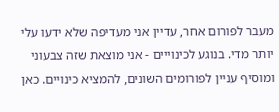מעבר לפורום אחר, עדיין אני מעדיפה שלא ידעו עלי יותר מדי. בנוגע לכינוייים - אני מוצאת שזה צבעוני ומוסיף עניין לפורומים השונים, להמציא כינויים. כאן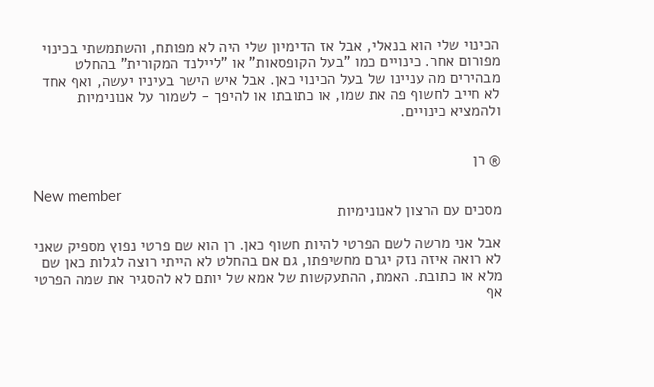הכינוי שלי הוא בנאלי, אבל אז הדימיון שלי היה לא מפותח, והשתמשתי בכינוי מפורום אחר. כינויים כמו "בעל הקופסאות" או "ליילנד המקורית" בהחלט מבהירים מה עניינו של בעל הכינוי כאן. אבל איש הישר בעיניו יעשה, ואף אחד לא חייב לחשוף פה את שמו, או כתובתו או להיפך - לשמור על אנונימיות ולהמציא כינויים.


® רן

New member
מסכים עם הרצון לאנונימיות

אבל אני מרשה לשם הפרטי להיות חשוף כאן. רן הוא שם פרטי נפוץ מספיק שאני לא רואה איזה נזק יגרם מחשיפתו, גם אם בהחלט לא הייתי רוצה לגלות כאן שם מלא או כתובת. האמת, ההתעקשות של אמא של יותם לא להסגיר את שמה הפרטי אף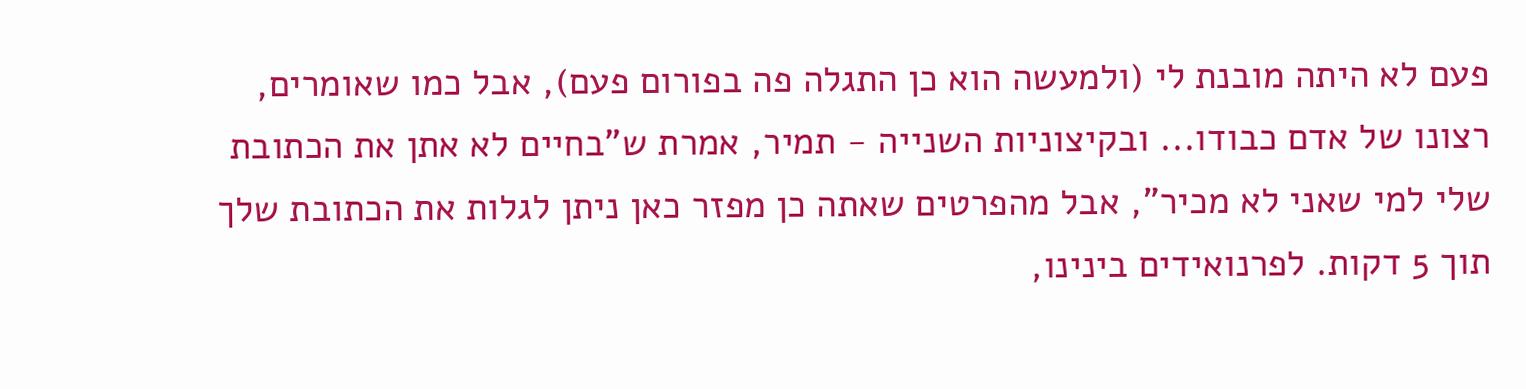פעם לא היתה מובנת לי (ולמעשה הוא כן התגלה פה בפורום פעם), אבל כמו שאומרים, רצונו של אדם כבודו... ובקיצוניות השנייה - תמיר, אמרת ש"בחיים לא אתן את הכתובת שלי למי שאני לא מכיר", אבל מהפרטים שאתה כן מפזר כאן ניתן לגלות את הכתובת שלך תוך 5 דקות. לפרנואידים בינינו,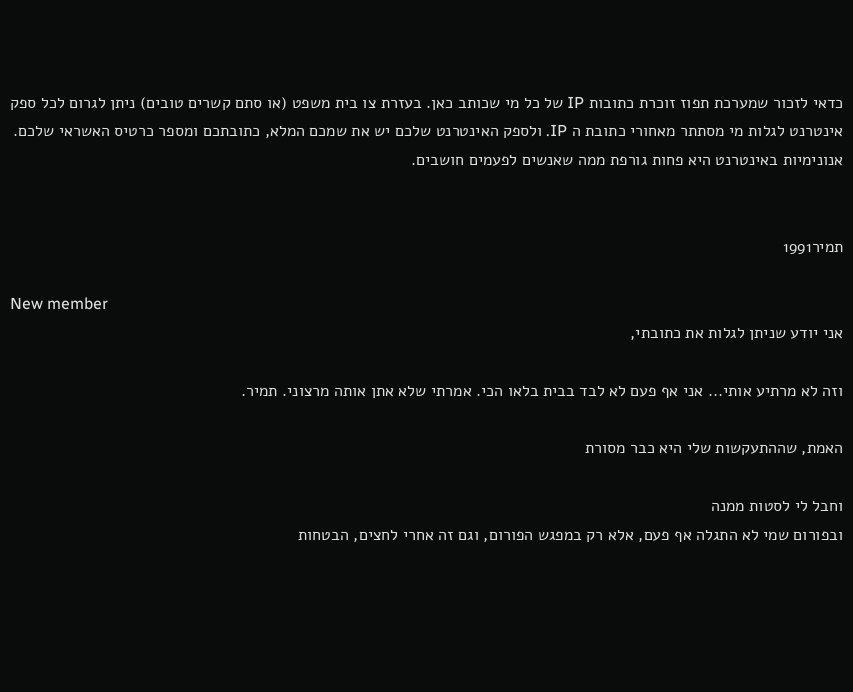כדאי לזכור שמערכת תפוז זוכרת כתובות IP של כל מי שכותב כאן. בעזרת צו בית משפט (או סתם קשרים טובים) ניתן לגרום לכל ספק אינטרנט לגלות מי מסתתר מאחורי כתובת ה IP. ולספק האינטרנט שלכם יש את שמכם המלא, כתובתכם ומספר כרטיס האשראי שלכם. אנונימיות באינטרנט היא פחות גורפת ממה שאנשים לפעמים חושבים.


תמיר1991

New member
אני יודע שניתן לגלות את כתובתי,

וזה לא מרתיע אותי... אני אף פעם לא לבד בבית בלאו הכי. אמרתי שלא אתן אותה מרצוני. תמיר.

האמת, שההתעקשות שלי היא כבר מסורת

וחבל לי לסטות ממנה
ובפורום שמי לא התגלה אף פעם, אלא רק במפגש הפורום, וגם זה אחרי לחצים, הבטחות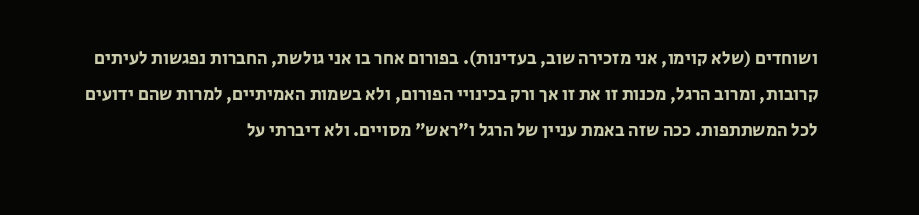ושוחדים (שלא קוימו, אני מזכירה שוב, בעדינות). בפורום אחר בו אני גולשת, החברות נפגשות לעיתים קרובות, ומרוב הרגל, מכנות זו את זו אך ורק בכינויי הפורום, ולא בשמות האמיתיים, למרות שהם ידועים לכל המשתתפות. ככה שזה באמת עניין של הרגל ו"ראש" מסויים. ולא דיברתי על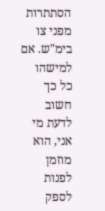הסתתרות מפני צו בימ"ש. אם למישהו כל כך חשוב לדעת מי אני, הוא מוזמן לפנות לספק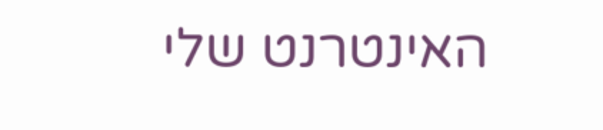האינטרנט שלי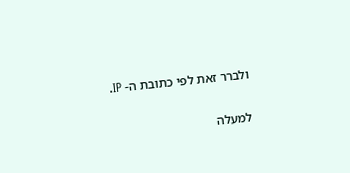ולברר זאת לפי כתובת ה- IP.

למעלה